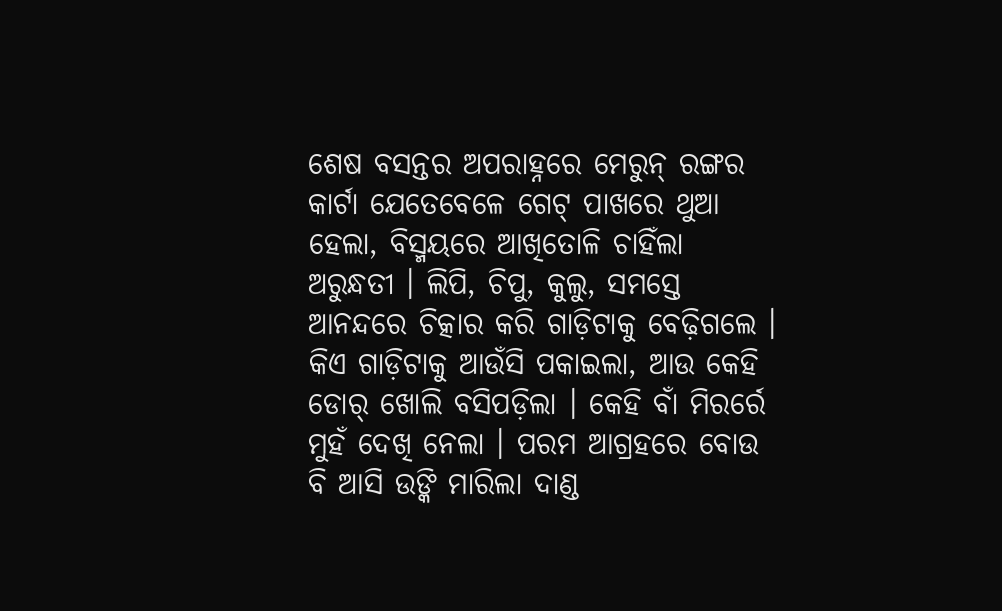ଶେଷ ବସନ୍ତର ଅପରାହ୍ନରେ ମେରୁନ୍ ରଙ୍ଗର କାର୍ଟା ଯେତେବେଳେ ଗେଟ୍ ପାଖରେ ଥୁଆ ହେଲା, ବିସ୍ମୟରେ ଆଖିତୋଳି ଚାହିଁଲା ଅରୁନ୍ଧତୀ । ଲିପି, ଚିପୁ, କୁଲୁ, ସମସ୍ତେ ଆନନ୍ଦରେ ଚିତ୍କାର କରି ଗାଡ଼ିଟାକୁ ବେଢ଼ିଗଲେ । କିଏ ଗାଡ଼ିଟାକୁ ଆଉଁସି ପକାଇଲା, ଆଉ କେହି ଡୋର୍ ଖୋଲି ବସିପଡ଼ିଲା । କେହି ବାଁ ମିରର୍ରେ ମୁହଁ ଦେଖି ନେଲା । ପରମ ଆଗ୍ରହରେ ବୋଉ ବି ଆସି ଉଙ୍କି ମାରିଲା ଦାଣ୍ଡ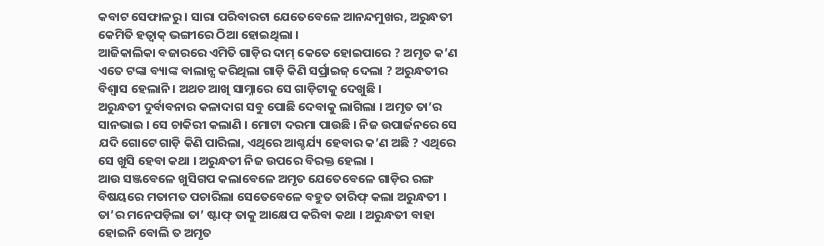କବାଟ ସେଫାଳରୁ । ସାରା ପରିବାରଟା ଯେତେବେଳେ ଆନନ୍ଦମୁଖର, ଅରୁନ୍ଧତୀ କେମିତି ହତ୍ବାକ୍ ଭଙ୍ଗୀରେ ଠିଆ ହୋଇଥିଲା ।
ଆଜିକାଲିକା ବଜାରରେ ଏମିତି ଗାଡ଼ିର ଦାମ୍ କେତେ ହୋଇପାରେ ? ଅମୃତ କ’ଣ ଏତେ ଟଙ୍କା ବ୍ୟାଙ୍କ ବାଲାନ୍ସ କରିଥିଲା ଗାଡ଼ି କିଣି ସର୍ପ୍ରାଇଜ୍ ଦେଲା ? ଅରୁନ୍ଧତୀର ବିଶ୍ୱାସ ହେଲାନି । ଅଥଚ ଆଖି ସାମ୍ନାରେ ସେ ଗାଡ଼ିଟାକୁ ଦେଖୁଛି ।
ଅରୁନ୍ଧତୀ ଦୁର୍ବାବନାର କଳାଦାଗ ସବୁ ପୋଛି ଦେବାକୁ ଲାଗିଲା । ଅମୃତ ତା’ର ସାନଭାଇ । ସେ ଚାକିରୀ କଲାଣି । ମୋଟା ଦରମା ପାଉଛି । ନିଜ ଉପାର୍ଜନରେ ସେ ଯଦି ଗୋଟେ ଗାଡ଼ି କିଣି ପାରିଲା, ଏଥିରେ ଆଶ୍ଚର୍ଯ୍ୟ ହେବାର କ’ଣ ଅଛି ? ଏଥିରେ ସେ ଖୁସି ହେବା କଥା । ଅରୁନ୍ଧତୀ ନିଜ ଉପରେ ବିରକ୍ତ ହେଲା ।
ଆଉ ସଞ୍ଜବେଳେ ଖୁସିଗପ କଲାବେଳେ ଅମୃତ ଯେତେବେଳେ ଗାଡ଼ିର ରଙ୍ଗ ବିଷୟରେ ମତାମତ ପଚାରିଲା ସେତେବେଳେ ବହୁତ ତାରିଫ୍ କଲା ଅରୁନ୍ଧତୀ । ତା’ର ମନେପଡ଼ିଲା ତା’ ଷ୍ଟାଫ୍ ତାକୁ ଆକ୍ଷେପ କରିବା କଥା । ଅରୁନ୍ଧତୀ ବାହା ହୋଇନି ବୋଲି ତ ଅମୃତ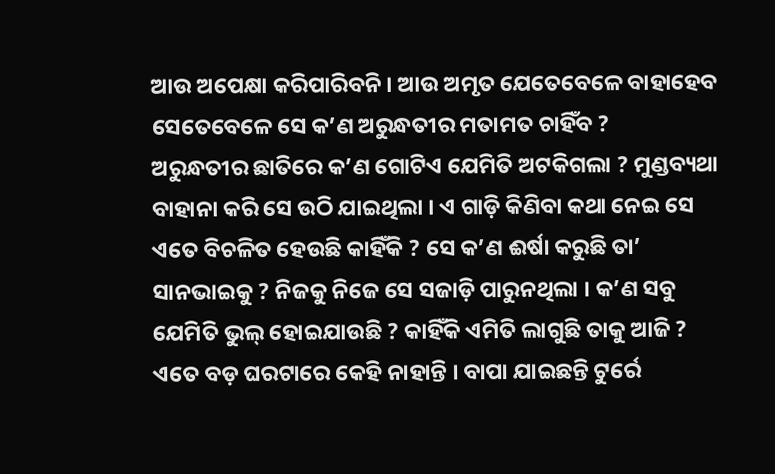ଆଉ ଅପେକ୍ଷା କରିପାରିବନି । ଆଉ ଅମୃତ ଯେତେବେଳେ ବାହାହେବ ସେତେବେଳେ ସେ କ’ଣ ଅରୁନ୍ଧତୀର ମତାମତ ଚାହିଁବ ?
ଅରୁନ୍ଧତୀର ଛାତିରେ କ’ଣ ଗୋଟିଏ ଯେମିତି ଅଟକିଗଲା ? ମୁଣ୍ଡବ୍ୟଥା ବାହାନା କରି ସେ ଉଠି ଯାଇଥିଲା । ଏ ଗାଡ଼ି କିଣିବା କଥା ନେଇ ସେ ଏତେ ବିଚଳିତ ହେଉଛି କାହିଁକି ? ସେ କ’ଣ ଈର୍ଷା କରୁଛି ତା’ ସାନଭାଇକୁ ? ନିଜକୁ ନିଜେ ସେ ସଜାଡ଼ି ପାରୁନଥିଲା । କ’ଣ ସବୁ ଯେମିତି ଭୁଲ୍ ହୋଇଯାଉଛି ? କାହିଁକି ଏମିତି ଲାଗୁଛି ତାକୁ ଆଜି ?
ଏତେ ବଡ଼ ଘରଟାରେ କେହି ନାହାନ୍ତି । ବାପା ଯାଇଛନ୍ତି ଟୁର୍ରେ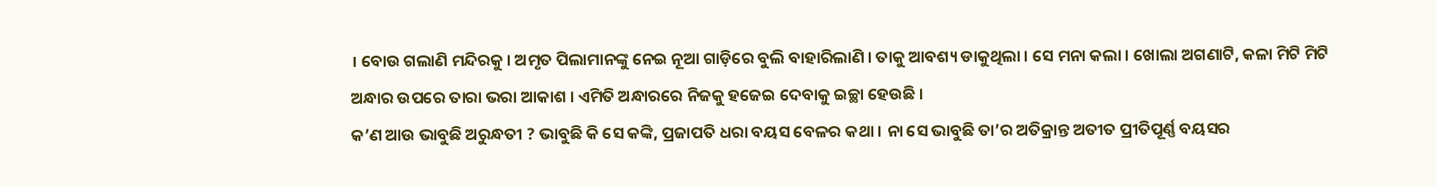। ବୋଉ ଗଲାଣି ମନ୍ଦିରକୁ । ଅମୃତ ପିଲାମାନଙ୍କୁ ନେଇ ନୂଆ ଗାଡ଼ିରେ ବୁଲି ବାହାରିଲାଣି । ତାକୁ ଆବଶ୍ୟ ଡାକୁଥିଲା । ସେ ମନା କଲା । ଖୋଲା ଅଗଣାଟି, କଳା ମିଟି ମିଟି ଅନ୍ଧାର ଉପରେ ତାରା ଭରା ଆକାଶ । ଏମିତି ଅନ୍ଧାରରେ ନିଜକୁ ହଜେଇ ଦେବାକୁ ଇଚ୍ଛା ହେଉଛି ।
କ’ଣ ଆଉ ଭାବୁଛି ଅରୁନ୍ଧତୀ ? ଭାବୁଛି କି ସେ କଙ୍କି, ପ୍ରଜାପତି ଧରା ବୟସ ବେଳର କଥା । ନା ସେ ଭାବୁଛି ତା’ର ଅତିକ୍ରାନ୍ତ ଅତୀତ ପ୍ରୀତିପୂର୍ଣ୍ଣ ବୟସର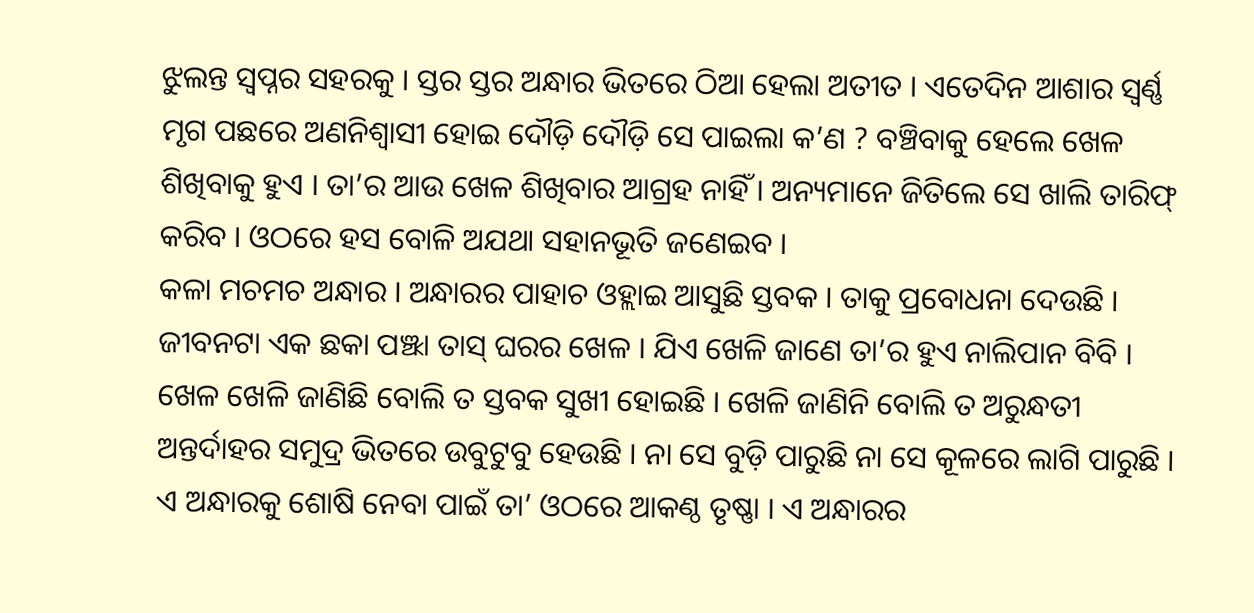ଝୁଲନ୍ତ ସ୍ୱପ୍ନର ସହରକୁ । ସ୍ତର ସ୍ତର ଅନ୍ଧାର ଭିତରେ ଠିଆ ହେଲା ଅତୀତ । ଏତେଦିନ ଆଶାର ସ୍ୱର୍ଣ୍ଣ ମୃଗ ପଛରେ ଅଣନିଶ୍ୱାସୀ ହୋଇ ଦୌଡ଼ି ଦୌଡ଼ି ସେ ପାଇଲା କ’ଣ ? ବଞ୍ଚିବାକୁ ହେଲେ ଖେଳ ଶିଖିବାକୁ ହୁଏ । ତା’ର ଆଉ ଖେଳ ଶିଖିବାର ଆଗ୍ରହ ନାହିଁ । ଅନ୍ୟମାନେ ଜିତିଲେ ସେ ଖାଲି ତାରିଫ୍ କରିବ । ଓଠରେ ହସ ବୋଳି ଅଯଥା ସହାନଭୂତି ଜଣେଇବ ।
କଳା ମଚମଚ ଅନ୍ଧାର । ଅନ୍ଧାରର ପାହାଚ ଓହ୍ଲାଇ ଆସୁଛି ସ୍ତବକ । ତାକୁ ପ୍ରବୋଧନା ଦେଉଛି । ଜୀବନଟା ଏକ ଛକା ପଞ୍ଝା ତାସ୍ ଘରର ଖେଳ । ଯିଏ ଖେଳି ଜାଣେ ତା’ର ହୁଏ ନାଲିପାନ ବିବି । ଖେଳ ଖେଳି ଜାଣିଛି ବୋଲି ତ ସ୍ତବକ ସୁଖୀ ହୋଇଛି । ଖେଳି ଜାଣିନି ବୋଲି ତ ଅରୁନ୍ଧତୀ ଅନ୍ତର୍ଦାହର ସମୁଦ୍ର ଭିତରେ ଉବୁଟୁବୁ ହେଉଛି । ନା ସେ ବୁଡ଼ି ପାରୁଛି ନା ସେ କୂଳରେ ଲାଗି ପାରୁଛି ।
ଏ ଅନ୍ଧାରକୁ ଶୋଷି ନେବା ପାଇଁ ତା’ ଓଠରେ ଆକଣ୍ଠ ତୃଷ୍ଣା । ଏ ଅନ୍ଧାରର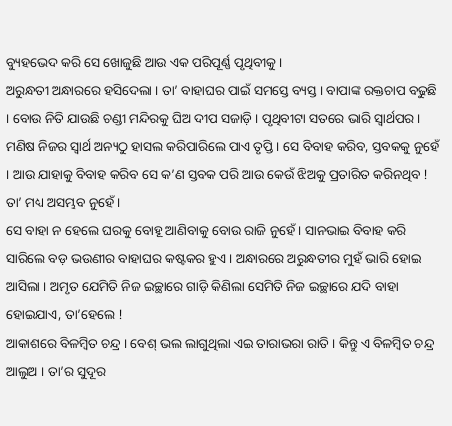ବ୍ୟୁହଭେଦ କରି ସେ ଖୋଜୁଛି ଆଉ ଏକ ପରିପୂର୍ଣ୍ଣ ପୃଥିବୀକୁ ।
ଅରୁନ୍ଧତୀ ଅନ୍ଧାରରେ ହସିଦେଲା । ତା’ ବାହାଘର ପାଇଁ ସମସ୍ତେ ବ୍ୟସ୍ତ । ବାପାଙ୍କ ରକ୍ତଚାପ ବଢୁଛି । ବୋଉ ନିତି ଯାଉଛି ଚଣ୍ଡୀ ମନ୍ଦିରକୁ ଘିଅ ଦୀପ ସଜାଡ଼ି । ପୃଥିବୀଟା ସତରେ ଭାରି ସ୍ୱାର୍ଥପର । ମଣିଷ ନିଜର ସ୍ୱାର୍ଥ ଅନ୍ୟଠୁ ହାସଲ କରିପାରିଲେ ପାଏ ତୃପ୍ତି । ସେ ବିବାହ କରିବ, ସ୍ତବକକୁ ନୁହେଁ । ଆଉ ଯାହାକୁ ବିବାହ କରିବ ସେ କ’ଣ ସ୍ତବକ ପରି ଆଉ କେଉଁ ଝିଅକୁ ପ୍ରତାରିତ କରିନଥିବ ! ତା’ ମଧ୍ୟ ଅସମ୍ଭବ ନୁହେଁ ।
ସେ ବାହା ନ ହେଲେ ଘରକୁ ବୋହୂ ଆଣିବାକୁ ବୋଉ ରାଜି ନୁହେଁ । ସାନଭାଇ ବିବାହ କରି ସାରିଲେ ବଡ଼ ଭଉଣୀର ବାହାଘର କଷ୍ଟକର ହୁଏ । ଅନ୍ଧାରରେ ଅରୁନ୍ଧତୀର ମୁହଁ ଭାରି ହୋଇ ଆସିଲା । ଅମୃତ ଯେମିତି ନିଜ ଇଚ୍ଛାରେ ଗାଡ଼ି କିଣିଲା ସେମିତି ନିଜ ଇଚ୍ଛାରେ ଯଦି ବାହା ହୋଇଯାଏ, ତା’ହେଲେ !
ଆକାଶରେ ବିଳମ୍ୱିତ ଚନ୍ଦ୍ର । ବେଶ୍ ଭଲ ଲାଗୁଥିଲା ଏଇ ତାରାଭରା ରାତି । କିନ୍ତୁ ଏ ବିଳମ୍ୱିତ ଚନ୍ଦ୍ର ଆଲୁଅ । ତା’ର ସୁଦୂର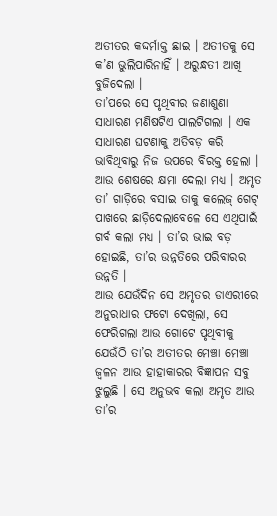ଅତୀତର କଦ୍ଦର୍ମାକ୍ତ ଛାଇ । ଅତୀତକୁ ସେ କ’ଣ ଭୁଲିପାରିନାହିଁ । ଅରୁନ୍ଧତୀ ଆଖି ବୁଜିଦେଲା ।
ତା’ପରେ ସେ ପୃଥିବୀର ଜଣାଶୁଣା ସାଧାରଣ ମଣିଷଟିଏ ପାଲଟିଗଲା । ଏକ ସାଧାରଣ ଘଟଣାକୁ ଅତିବଡ଼ କରି ଭାବିଥିବାରୁ ନିଜ ଉପରେ ବିରକ୍ତ ହେଲା । ଆଉ ଶେଷରେ କ୍ଷମା ଦେଲା ମଧ୍ୟ । ଅମୃତ ତା’ ଗାଡ଼ିରେ ବସାଇ ତାକୁ କଲେଜ୍ ଗେଟ୍ ପାଖରେ ଛାଡ଼ିଦେଲାବେଳେ ସେ ଏଥିପାଇଁ ଗର୍ବ କଲା ମଧ୍ୟ । ତା’ର ଭାଇ ବଡ଼ ହୋଇଛି, ତା’ର ଉନ୍ନତିରେ ପରିବାରର ଉନ୍ନତି ।
ଆଉ ଯେଉଁଦିନ ସେ ଅମୃତର ଡାଏରୀରେ ଅନୁରାଧାର ଫଟୋ ଦେଖିଲା, ସେ ଫେରିଗଲା ଆଉ ଗୋଟେ ପୃଥିବୀକୁ ଯେଉଁଠି ତା’ର ଅତୀତର ମେଞ୍ଚା ମେଞ୍ଚା ଜ୍ୱଳନ ଆଉ ହାହାକାରର ବିଜ୍ଞାପନ ସବୁ ଝୁଲୁଛି । ସେ ଅନୁଭବ କଲା ଅମୃତ ଆଉ ତା’ର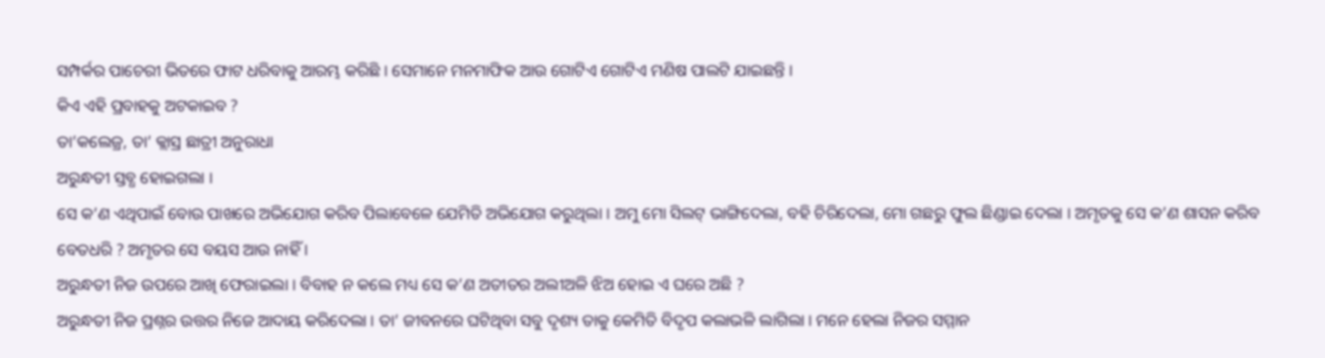ସମ୍ପର୍କର ପାଚେରୀ ଭିତରେ ଫାଟ ଧରିବାକୁ ଆରମ୍ଭ କରିଛି । ସେମାନେ ମନମାଫିକ ଆଉ ଗୋଟିଏ ଗୋଟିଏ ମଣିଷ ପାଲଟି ଯାଇଛନ୍ତି ।
କିଏ ଏହି ପ୍ରବାହକୁ ଅଟକାଇବ ?
ତା’କଲେଜ୍ର, ତା’ କ୍ଲାସ୍ର ଛାତ୍ରୀ ଅନୁରାଧା
ଅରୁନ୍ଧତୀ ସ୍ତବ୍ଧ ହୋଇଗଲା ।
ସେ କ’ଣ ଏଥିପାଇଁ ବୋଉ ପାଖରେ ଅଭିଯୋଗ କରିବ ପିଲାବେଳେ ଯେମିତି ଅଭିଯୋଗ କରୁଥିଲା । ଅମୁ ମୋ ସିଲଟ୍ ଭାଙ୍ଗିଦେଲା, ବହି ଚିରିଦେଲା, ମୋ ଗଛରୁ ଫୁଲ ଛିଣ୍ଡାଇ ଦେଲା । ଅମୃତକୁ ସେ କ’ଣ ଶାସନ କରିବ ବେତଧରି ? ଅମୃତର ସେ ବୟସ ଆଉ ନାହିଁ ।
ଅରୁନ୍ଧତୀ ନିଜ ଉପରେ ଆଖି ଫେରାଇଲା । ବିବାହ ନ କଲେ ମଧ୍ୟ ସେ କ’ଣ ଅତୀତର ଅଲୀଅଳି ଝିଅ ହୋଇ ଏ ଘରେ ଅଛି ?
ଅରୁନ୍ଧତୀ ନିଜ ପ୍ରଶ୍ନର ଉତ୍ତର ନିଜେ ଆଦାୟ କରିଦେଲା । ତା’ ଜୀବନରେ ଘଟିଥିବା ସବୁ ଦୃଶ୍ୟ ତାକୁ କେମିତି ବିଦୃପ କଲାଭଳି ଲାଗିଲା । ମନେ ହେଲା ନିଜର ସମ୍ମାନ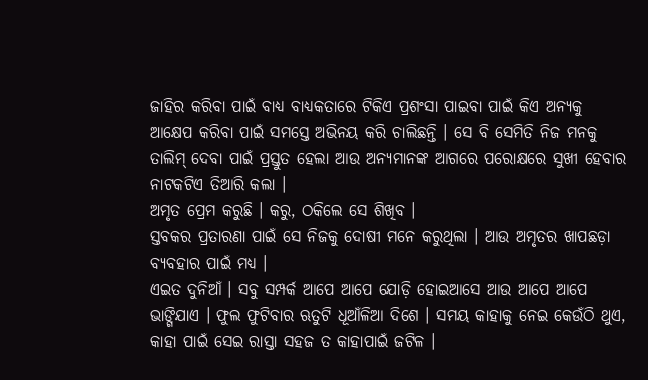ଜାହିର କରିବା ପାଇଁ ବାଧ୍ୟ ବାଧ୍ୟକତାରେ ଟିକିଏ ପ୍ରଶଂସା ପାଇବା ପାଇଁ କିଏ ଅନ୍ୟକୁ ଆକ୍ଷେପ କରିବା ପାଇଁ ସମସ୍ତେ ଅଭିନୟ କରି ଚାଲିଛନ୍ତି । ସେ ବି ସେମିତି ନିଜ ମନକୁ ତାଲିମ୍ ଦେବା ପାଇଁ ପ୍ରସ୍ତୁତ ହେଲା ଆଉ ଅନ୍ୟମାନଙ୍କ ଆଗରେ ପରୋକ୍ଷରେ ସୁଖୀ ହେବାର ନାଟକଟିଏ ତିଆରି କଲା ।
ଅମୃତ ପ୍ରେମ କରୁଛି । କରୁ, ଠକିଲେ ସେ ଶିଖିବ ।
ସ୍ତବକର ପ୍ରତାରଣା ପାଇଁ ସେ ନିଜକୁ ଦୋଷୀ ମନେ କରୁଥିଲା । ଆଉ ଅମୃତର ଖାପଛଡ଼ା ବ୍ୟବହାର ପାଇଁ ମଧ୍ୟ ।
ଏଇତ ଦୁନିଆଁ । ସବୁ ସମ୍ପର୍କ ଆପେ ଆପେ ଯୋଡ଼ି ହୋଇଆସେ ଆଉ ଆପେ ଆପେ ଭାଙ୍ଗିଯାଏ । ଫୁଲ ଫୁଟିବାର ଋତୁଟି ଧୂଆଁଳିଆ ଦିଶେ । ସମୟ କାହାକୁ ନେଇ କେଉଁଠି ଥୁଏ, କାହା ପାଇଁ ସେଇ ରାସ୍ତା ସହଜ ତ କାହାପାଇଁ ଜଟିଳ ।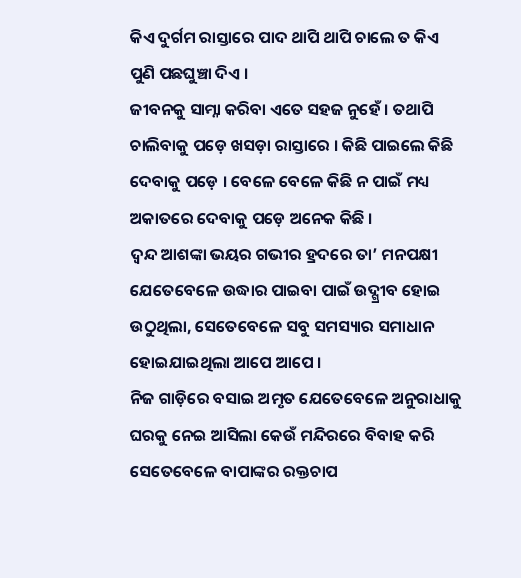କିଏ ଦୁର୍ଗମ ରାସ୍ତାରେ ପାଦ ଥାପି ଥାପି ଚାଲେ ତ କିଏ ପୁଣି ପଛଘୁଞ୍ଚା ଦିଏ ।
ଜୀବନକୁ ସାମ୍ନା କରିବା ଏତେ ସହଜ ନୁହେଁ । ତଥାପି ଚାଲିବାକୁ ପଡ଼େ ଖସଡ଼ା ରାସ୍ତାରେ । କିଛି ପାଇଲେ କିଛି ଦେବାକୁ ପଡ଼େ । ବେଳେ ବେଳେ କିଛି ନ ପାଇଁ ମଧ୍ୟ ଅକାତରେ ଦେବାକୁ ପଡ଼େ ଅନେକ କିଛି ।
ଦ୍ୱନ୍ଦ ଆଶଙ୍କା ଭୟର ଗଭୀର ହ୍ରଦରେ ତା’ ମନପକ୍ଷୀ ଯେତେବେଳେ ଉଦ୍ଧାର ପାଇବା ପାଇଁ ଉଦ୍ଗ୍ରୀବ ହୋଇ ଉଠୁଥିଲା, ସେତେବେଳେ ସବୁ ସମସ୍ୟାର ସମାଧାନ ହୋଇଯାଇଥିଲା ଆପେ ଆପେ ।
ନିଜ ଗାଡ଼ିରେ ବସାଇ ଅମୃତ ଯେତେବେଳେ ଅନୁରାଧାକୁ ଘରକୁ ନେଇ ଆସିଲା କେଉଁ ମନ୍ଦିରରେ ବିବାହ କରି ସେତେବେଳେ ବାପାଙ୍କର ରକ୍ତଚାପ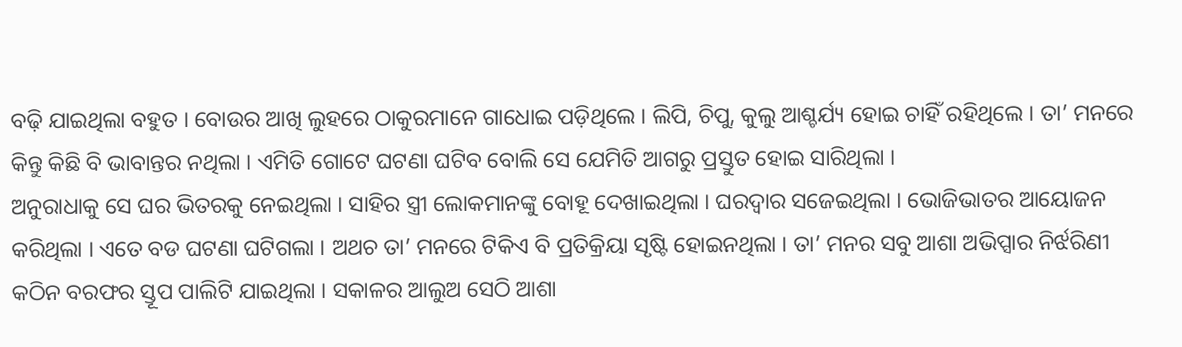ବଢ଼ି ଯାଇଥିଲା ବହୁତ । ବୋଉର ଆଖି ଲୁହରେ ଠାକୁରମାନେ ଗାଧୋଇ ପଡ଼ିଥିଲେ । ଲିପି, ଚିପୁ, କୁଲୁ ଆଶ୍ଚର୍ଯ୍ୟ ହୋଇ ଚାହିଁ ରହିଥିଲେ । ତା’ ମନରେ କିନ୍ତୁ କିଛି ବି ଭାବାନ୍ତର ନଥିଲା । ଏମିତି ଗୋଟେ ଘଟଣା ଘଟିବ ବୋଲି ସେ ଯେମିତି ଆଗରୁ ପ୍ରସ୍ତୁତ ହୋଇ ସାରିଥିଲା ।
ଅନୁରାଧାକୁ ସେ ଘର ଭିତରକୁ ନେଇଥିଲା । ସାହିର ସ୍ତ୍ରୀ ଲୋକମାନଙ୍କୁ ବୋହୂ ଦେଖାଇଥିଲା । ଘରଦ୍ୱାର ସଜେଇଥିଲା । ଭୋଜିଭାତର ଆୟୋଜନ କରିଥିଲା । ଏତେ ବଡ ଘଟଣା ଘଟିଗଲା । ଅଥଚ ତା’ ମନରେ ଟିକିଏ ବି ପ୍ରତିକ୍ରିୟା ସୃଷ୍ଟି ହୋଇନଥିଲା । ତା’ ମନର ସବୁ ଆଶା ଅଭିପ୍ସାର ନିର୍ଝରିଣୀ କଠିନ ବରଫର ସ୍ତୂପ ପାଲିଟି ଯାଇଥିଲା । ସକାଳର ଆଲୁଅ ସେଠି ଆଶା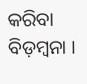କରିବା ବିଡ଼ମ୍ୱନା ।